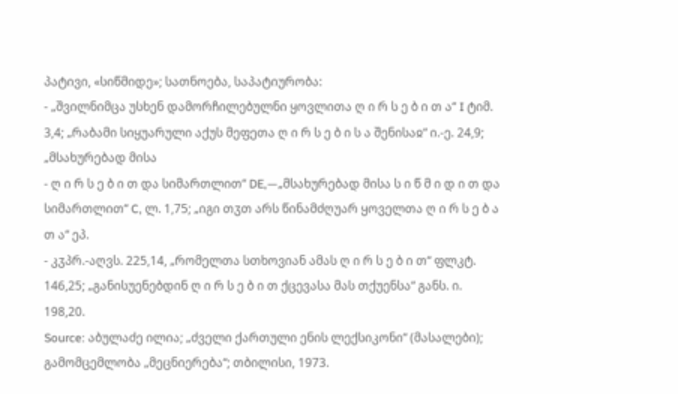პატივი, «სიწმიდე»; სათნოება, საპატიურობა:
- „შვილნიმცა უსხენ დამორჩილებულნი ყოვლითა ღ ი რ ს ე ბ ი თ ა“ I ტიმ. 3,4; „რაბამი სიყუარული აქუს მეფეთა ღ ი რ ს ე ბ ი ს ა შენისაჲ“ ი.-ე. 24,9; „მსახურებად მისა
- ღ ი რ ს ე ბ ი თ და სიმართლით“ DE,—„მსახურებად მისა ს ი წ მ ი დ ი თ და სიმართლით“ C, ლ. 1,75; „იგი თჳთ არს წინამძღუარ ყოველთა ღ ი რ ს ე ბ ა თ ა“ ეპ.
- კჳპრ.-აღვს. 225,14, „რომელთა სთხოვიან ამას ღ ი რ ს ე ბ ი თ“ ფლკტ. 146,25; „განისუენებდინ ღ ი რ ს ე ბ ი თ ქცევასა მას თქუენსა“ განს. ი. 198,20.
Source: აბულაძე ილია; „ძველი ქართული ენის ლექსიკონი“ (მასალები); გამომცემლობა „მეცნიერება“; თბილისი, 1973.